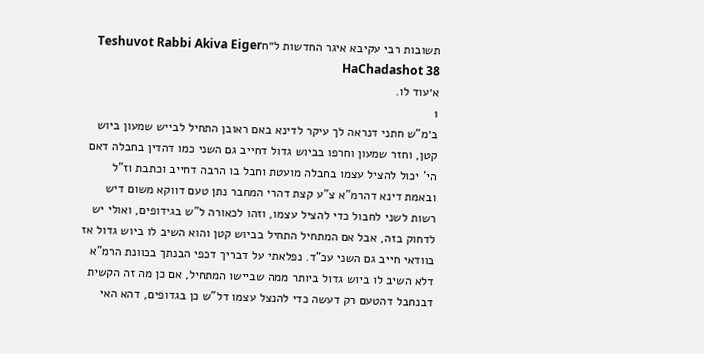תשובות רבי עקיבא איגר החדשות ל״חTeshuvot Rabbi Akiva Eiger HaChadashot 38
א׳עוד לו.
1
ב׳מ"ש חתני דנראה לך עיקר לדינא באם ראובן התחיל לבייש שמעון ביוש קטן, וחזר שמעון וחרפו בביוש גדול דחייב גם השני כמו דהדין בחבלה דאם הי' יכול להציל עצמו בחבלה מועטת וחבל בו הרבה דחייב וכתבת וז"ל ובאמת דינא דהרמ"א צ"ע קצת דהרי המחבר נתן טעם דווקא משום דיש רשות לשני לחבול כדי להציל עצמו, וזהו לכאורה ל"ש בגידופים, ואולי יש לדחוק בזה, אבל אם המתחיל התחיל בביוש קטן והוא השיב לו ביוש גדול אז בוודאי חייב גם השני עכ"ד. נפלאתי על דבריך דכפי הבנתך בכוונת הרמ"א דלא השיב לו ביוש גדול ביותר ממה שביישו המתחיל, אם כן מה זה הקשית דבנחבל דהטעם רק דעשה כדי להנצל עצמו דל"ש כן בגדופים, דהא האי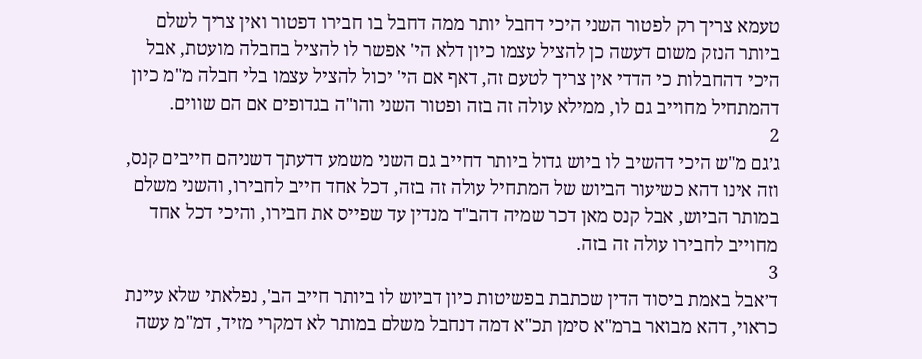טעמא צריך רק לפטור השני היכי דחבל יותר ממה דחבל בו חבירו דפטור ואין צריך לשלם ביותר הנזק משום דעשה כן להציל עצמו כיון דלא הי' אפשר לו להציל בחבלה מועטת, אבל היכי דהחבלות כי הדדי אין צריך לטעם זה, דאף אם הי' יכול להציל עצמו בלי חבלה מ"מ כיון דהמתחיל מחוייב גם לו, ממילא עולה זה בזה ופטור השני והו"ה בגדופים אם הם שווים.
2
ג׳גם מ"ש היכי דהשיב לו ביוש גדול ביותר דחייב גם השני משמע דדעתך דשניהם חייבים קנס, וזה אינו דהא כשיעור הביוש של המתחיל עולה זה בזה, דכל אחד חייב לחבירו, והשני משלם במותר הביוש, אבל קנס מאן דכר שמיה דהב"ד מנדין עד שפייס את חבירו, והיכי דכל אחד מחוייב לחבירו עולה זה בזה.
3
ד׳אבל באמת ביסוד הדין שכתבת בפשיטות כיון דביוש לו ביותר חייב הב', נפלאתי שלא עיינת כראוי, דהא מבואר ברמ"א סימן תכ"א דמה דנחבל משלם במותר לא דמקרי מזיד, דמ"מ עשה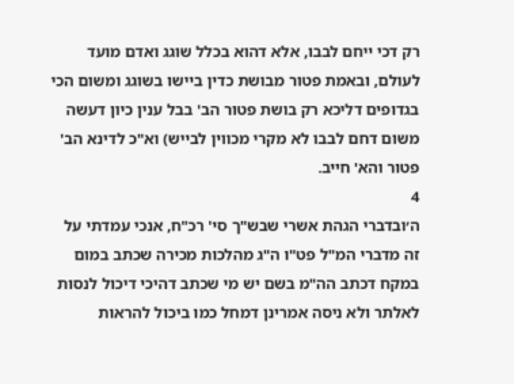רק דכי ייחם לבבו, אלא דהוא בכלל שוגג ואדם מועד לעולם, ובאמת פטור מבושת כדין ביישו בשוגג ומשום הכי בגדופים דליכא רק בושת פטור הב' בבל ענין כיון דעשה משום דחם לבבו לא מקרי מכווין לבייש) וא"כ לדינא הב' פטור והא' חייב.
4
ה׳ובדברי הגהת אשרי שבש"ך סי' רכ"ח, אנכי עמדתי על זה מדברי המ"ל פט"ו ה"ג מהלכות מכירה שכתב במום במקח דכתב הה"מ בשם יש מי שכתב דהיכי דיכול לנסות לאלתר ולא ניסה אמרינן דמחל כמו ביכול להראות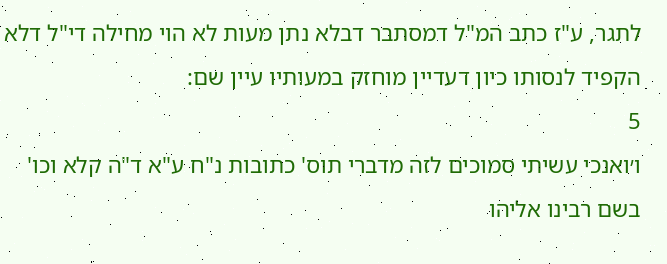לתגר, ע"ז כתב המ"ל דמסתבר דבלא נתן מעות לא הוי מחילה די"ל דלא הקפיד לנסותו כיון דעדיין מוחזק במעותיו עיין שם:
5
ו׳ואנכי עשיתי סמוכים לזה מדברי תוס' כתובות נ"ח ע"א ד"ה קלא וכו' בשם רבינו אליהו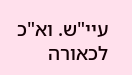עיי"ש. וא"כ לכאורה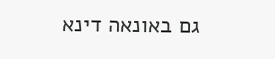גם באונאה דינא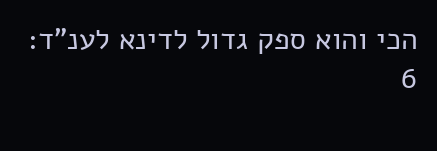הכי והוא ספק גדול לדינא לענ"ד:
6